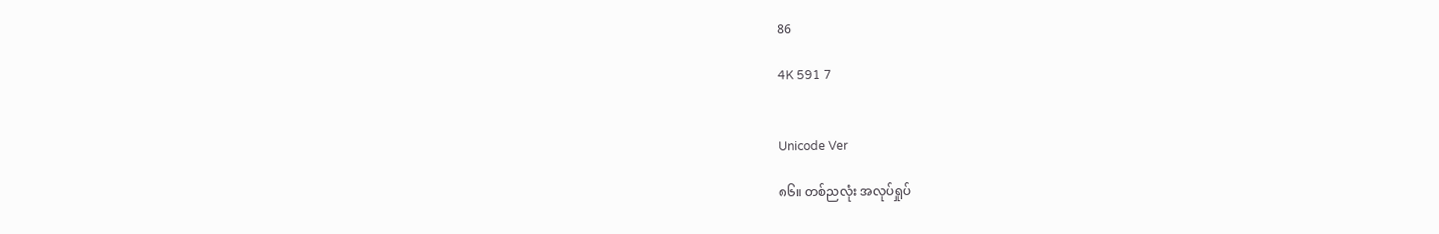86

4K 591 7


Unicode Ver

၈၆။ တစ်ညလုံး အလုပ်ရှုပ်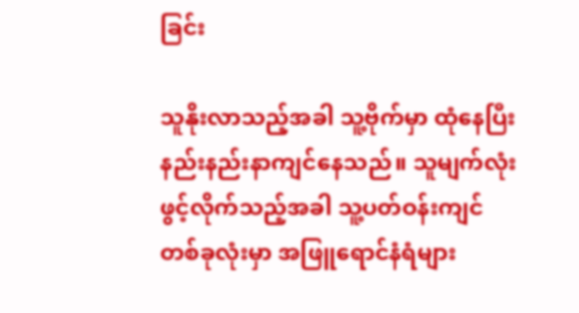ခြင်း

သူနိုးလာသည့်အခါ သူ့ဗိုက်မှာ ထုံနေပြီး နည်းနည်းနာကျင်နေသည်။ သူမျက်လုံးဖွင့်လိုက်သည့်အခါ သူ့ပတ်ဝန်းကျင်တစ်ခုလုံးမှာ အဖြူရောင်နံရံများ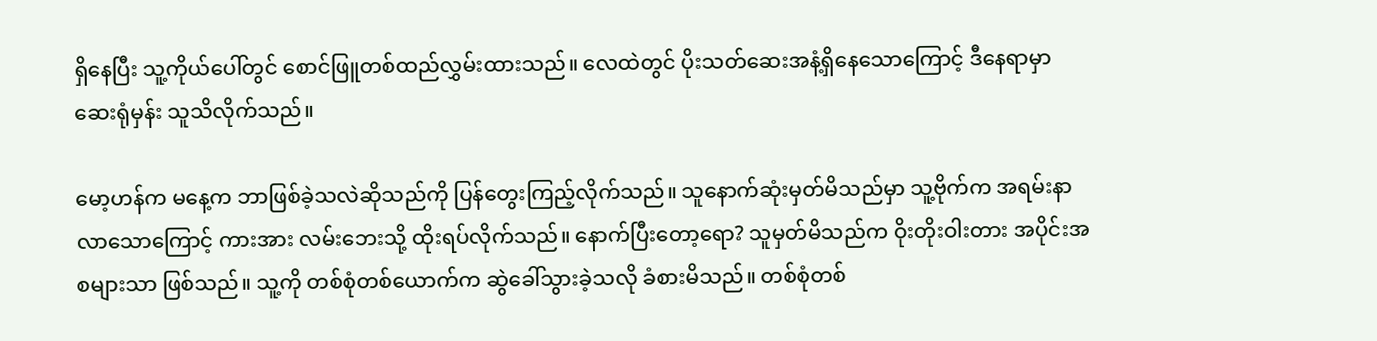ရှိနေပြီး သူ့ကိုယ်ပေါ်တွင် စောင်ဖြူတစ်ထည်လွှမ်းထားသည်။ လေထဲတွင် ပိုးသတ်ဆေးအနံ့ရှိနေသောကြောင့် ဒီနေရာမှာ ဆေးရုံမှန်း သူသိလိုက်သည်။

မော့ဟန်က မနေ့က ဘာဖြစ်ခဲ့သလဲဆိုသည်ကို ပြန်တွေးကြည့်လိုက်သည်။ သူနောက်ဆုံးမှတ်မိသည်မှာ သူ့ဗိုက်က အရမ်းနာလာသောကြောင့် ကားအား လမ်းဘေးသို့ ထိုးရပ်လိုက်သည်။ နောက်ပြီးတော့ရော? သူမှတ်မိသည်က ဝိုးတိုးဝါးတား အပိုင်းအစများသာ ဖြစ်သည်။ သူ့ကို တစ်စုံတစ်ယောက်က ဆွဲခေါ်သွားခဲ့သလို ခံစားမိသည်။ တစ်စုံတစ်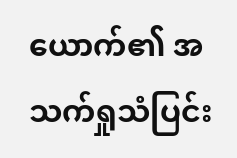ယောက်၏ အသက်ရှုသံပြင်း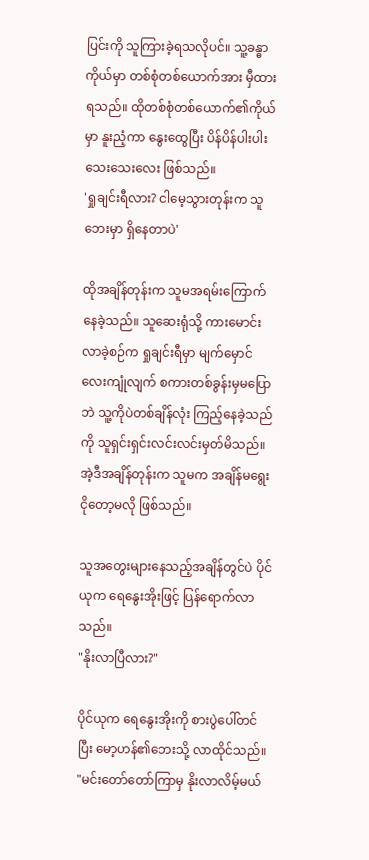ပြင်းကို သူကြားခဲ့ရသလိုပင်။ သူ့ခန္ဓာကိုယ်မှာ တစ်စုံတစ်ယောက်အား မှီထားရသည်။ ထိုတစ်စုံတစ်ယောက်၏ကိုယ်မှာ နူးညံ့ကာ နွေးထွေပြီး ပိန်ပိန်ပါးပါး သေးသေးလေး ဖြစ်သည်။
'ရှုချင်းရီလား? ငါမေ့သွားတုန်းက သူဘေးမှာ ရှိနေတာပဲ'

ထိုအချိန်တုန်းက သူမအရမ်းကြောက်နေခဲ့သည်။ သူဆေးရုံသို့ ကားမောင်းလာခဲ့စဉ်က ရှုချင်းရီမှာ မျက်မှောင်လေးကျုံလျက် စကားတစ်ခွန်းမှမပြောဘဲ သူ့ကိုပဲတစ်ချိန်လုံး ကြည့်နေခဲ့သည်ကို သူရှင်းရှင်းလင်းလင်းမှတ်မိသည်။ အဲ့ဒီအချိန်တုန်းက သူမက အချိန်မရွေးငိုတော့မလို ဖြစ်သည်။

သူအတွေးများနေသည့်အချိန်တွင်ပဲ ပိုင်ယုက ရေနွေးအိုးဖြင့် ပြန်ရောက်လာသည်။
"နိုးလာပြီလား?"

ပိုင်ယုက ရေနွေးအိုးကို စားပွဲပေါ်တင်ပြီး မော့ဟန်၏ဘေးသို့ လာထိုင်သည်။
"မင်းတော်တော်ကြာမှ နိုးလာလိမ့်မယ်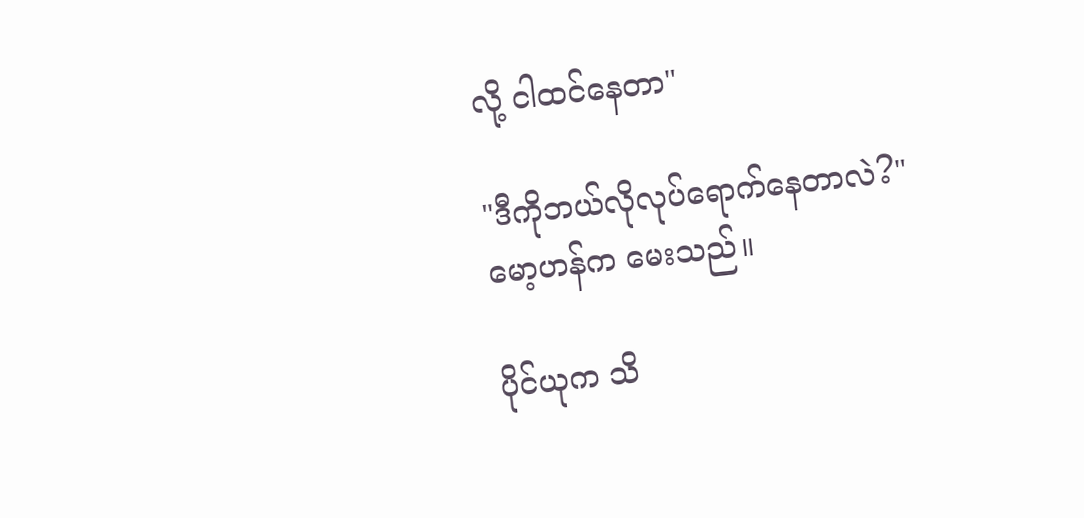လို့ ငါထင်နေတာ"

"ဒီကိုဘယ်လိုလုပ်ရောက်နေတာလဲ?"
မော့ဟန်က မေးသည်။

ပိုင်ယုက သိ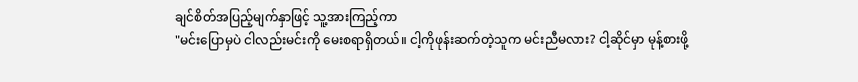ချင်စိတ်အပြည့်မျက်နှာဖြင့် သူ့အားကြည့်ကာ
"မင်းပြောမှပဲ ငါလည်းမင်းကို မေးစရာရှိတယ်။ ငါ့ကိုဖုန်းဆက်တဲ့သူက မင်းညီမလား? ငါ့ဆိုင်မှာ မုန့်စားဖို့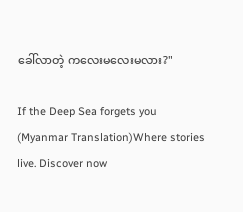ခေါ်လာတဲ့ ကလေးမလေးမလား?"

If the Deep Sea forgets you (Myanmar Translation)Where stories live. Discover now